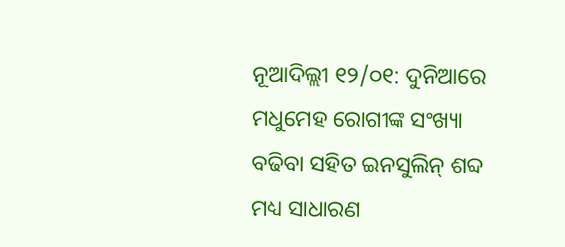ନୂଆଦିଲ୍ଲୀ ୧୨/୦୧: ଦୁନିଆରେ ମଧୁମେହ ରୋଗୀଙ୍କ ସଂଖ୍ୟା ବଢିବା ସହିତ ଇନସୁଲିନ୍ ଶବ୍ଦ ମଧ୍ୟ ସାଧାରଣ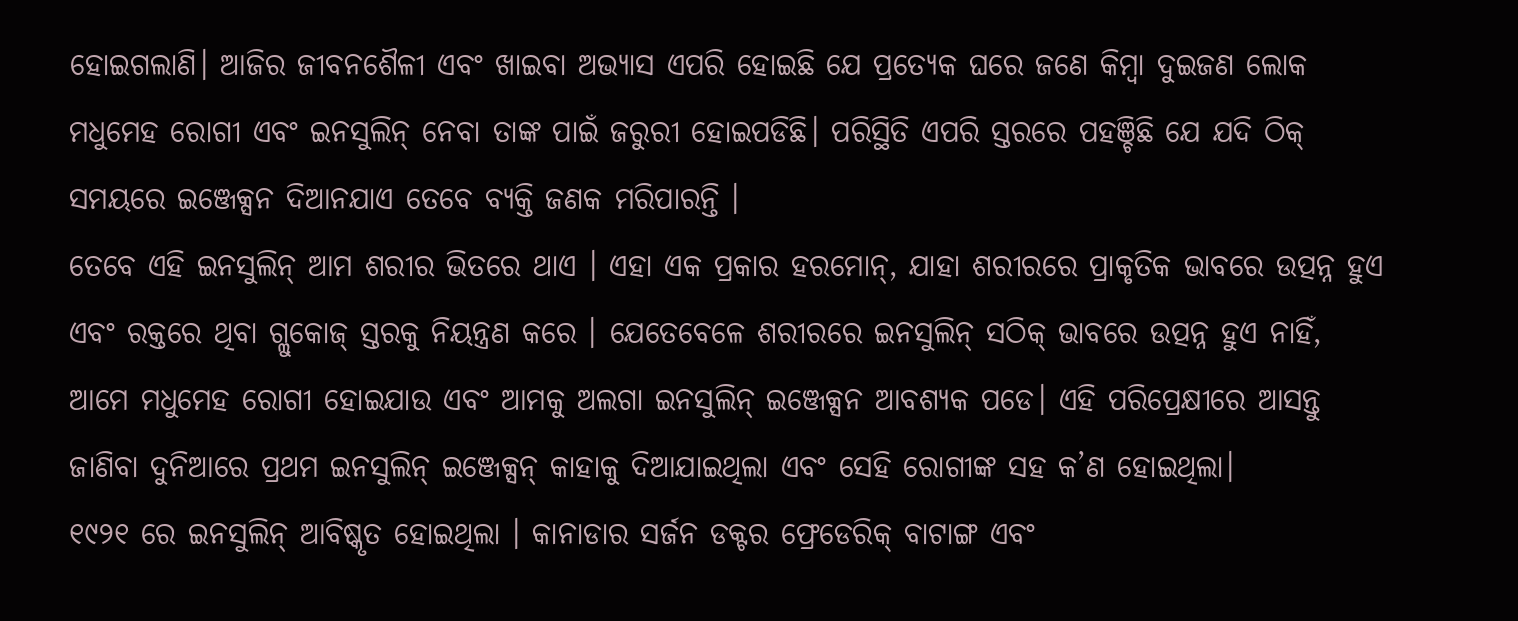ହୋଇଗଲାଣି। ଆଜିର ଜୀବନଶୈଳୀ ଏବଂ ଖାଇବା ଅଭ୍ୟାସ ଏପରି ହୋଇଛି ଯେ ପ୍ରତ୍ୟେକ ଘରେ ଜଣେ କିମ୍ବା ଦୁଇଜଣ ଲୋକ ମଧୁମେହ ରୋଗୀ ଏବଂ ଇନସୁଲିନ୍ ନେବା ତାଙ୍କ ପାଇଁ ଜରୁରୀ ହୋଇପଡିଛି। ପରିସ୍ଥିତି ଏପରି ସ୍ତରରେ ପହଞ୍ଚିଛି ଯେ ଯଦି ଠିକ୍ ସମୟରେ ଇଞ୍ଜେକ୍ସନ ଦିଆନଯାଏ ତେବେ ବ୍ୟକ୍ତି ଜଣକ ମରିପାରନ୍ତି ।
ତେବେ ଏହି ଇନସୁଲିନ୍ ଆମ ଶରୀର ଭିତରେ ଥାଏ । ଏହା ଏକ ପ୍ରକାର ହରମୋନ୍, ଯାହା ଶରୀରରେ ପ୍ରାକୃତିକ ଭାବରେ ଉତ୍ପନ୍ନ ହୁଏ ଏବଂ ରକ୍ତରେ ଥିବା ଗ୍ଲୁକୋଜ୍ ସ୍ତରକୁ ନିୟନ୍ତ୍ରଣ କରେ । ଯେତେବେଳେ ଶରୀରରେ ଇନସୁଲିନ୍ ସଠିକ୍ ଭାବରେ ଉତ୍ପନ୍ନ ହୁଏ ନାହିଁ, ଆମେ ମଧୁମେହ ରୋଗୀ ହୋଇଯାଉ ଏବଂ ଆମକୁ ଅଲଗା ଇନସୁଲିନ୍ ଇଞ୍ଜେକ୍ସନ ଆବଶ୍ୟକ ପଡେ। ଏହି ପରିପ୍ରେକ୍ଷୀରେ ଆସନ୍ତୁ ଜାଣିବା ଦୁନିଆରେ ପ୍ରଥମ ଇନସୁଲିନ୍ ଇଞ୍ଜେକ୍ସନ୍ କାହାକୁ ଦିଆଯାଇଥିଲା ଏବଂ ସେହି ରୋଗୀଙ୍କ ସହ କ’ଣ ହୋଇଥିଲା।
୧୯୨୧ ରେ ଇନସୁଲିନ୍ ଆବିଷ୍କୃତ ହୋଇଥିଲା । କାନାଡାର ସର୍ଜନ ଡକ୍ଟର ଫ୍ରେଡେରିକ୍ ବାଟାଙ୍ଗ ଏବଂ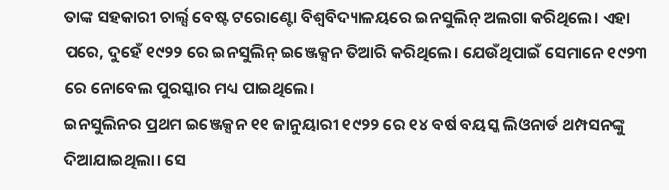ତାଙ୍କ ସହକାରୀ ଚାର୍ଲ୍ସ ବେଷ୍ଟ ଟରୋଣ୍ଟୋ ବିଶ୍ୱବିଦ୍ୟାଳୟରେ ଇନସୁଲିନ୍ ଅଲଗା କରିଥିଲେ। ଏହା ପରେ, ଦୁହେଁ ୧୯୨୨ ରେ ଇନସୁଲିନ୍ ଇଞ୍ଜେକ୍ସନ ତିଆରି କରିଥିଲେ। ଯେଉଁଥିପାଇଁ ସେମାନେ ୧୯୨୩ ରେ ନୋବେଲ ପୁରସ୍କାର ମଧ୍ୟ ପାଇଥିଲେ।
ଇନସୁଲିନର ପ୍ରଥମ ଇଞ୍ଜେକ୍ସନ ୧୧ ଜାନୁୟାରୀ ୧୯୨୨ ରେ ୧୪ ବର୍ଷ ବୟସ୍କ ଲିଓନାର୍ଡ ଥମ୍ପସନଙ୍କୁ ଦିଆଯାଇଥିଲା। ସେ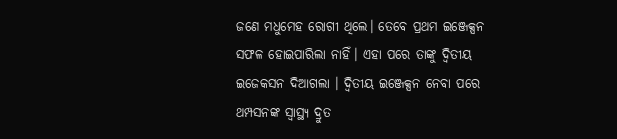ଜଣେ ମଧୁମେହ ରୋଗୀ ଥିଲେ। ତେବେ ପ୍ରଥମ ଇଞ୍ଜେକ୍ସନ ସଫଳ ହୋଇପାରିଲା ନାହିଁ। ଏହା ପରେ ତାଙ୍କୁ ଦ୍ୱିତୀୟ ଇଜେକସନ ଦିଆଗଲା । ଦ୍ୱିତୀୟ ଇଞ୍ଜେକ୍ସନ ନେବା ପରେ ଥମ୍ପସନଙ୍କ ସ୍ୱାସ୍ଥ୍ୟ ଦ୍ରୁତ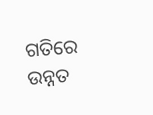ଗତିରେ ଉନ୍ନତ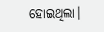ହୋଇଥିଲା।